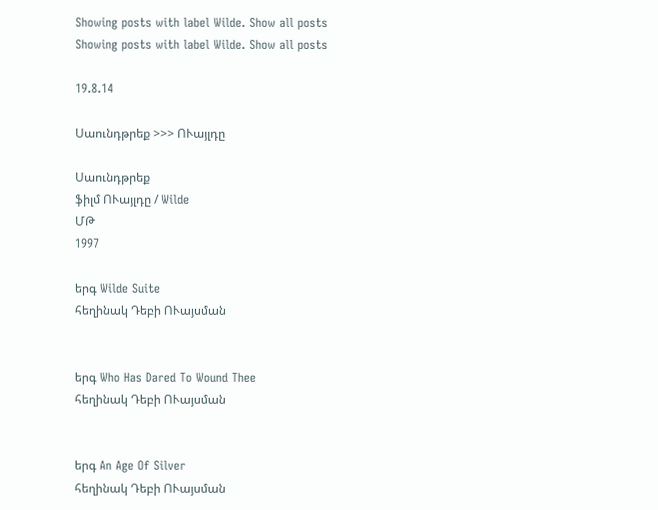Showing posts with label Wilde. Show all posts
Showing posts with label Wilde. Show all posts

19.8.14

Սաունդթրեք >>> ՈՒայլդը

Սաունդթրեք
ֆիլմ ՈՒայլդը / Wilde
ՄԹ
1997

երգ Wilde Suite
հեղինակ Դեբի ՈՒայսման


երգ Who Has Dared To Wound Thee
հեղինակ Դեբի ՈՒայսման


երգ An Age Of Silver
հեղինակ Դեբի ՈՒայսման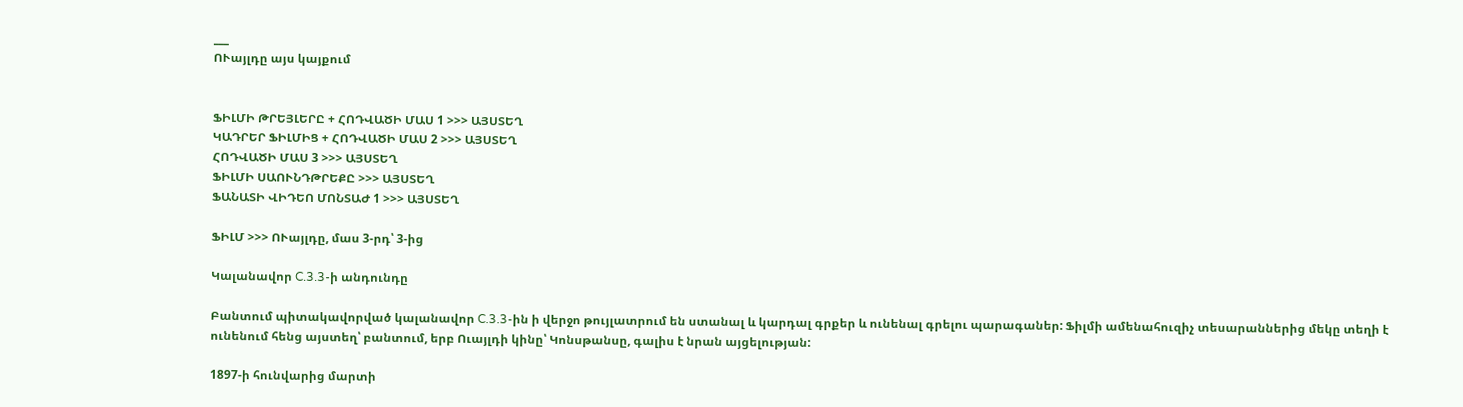___
ՈՒայլդը այս կայքում


ՖԻԼՄԻ ԹՐԵՅԼԵՐԸ + ՀՈԴՎԱԾԻ ՄԱՍ 1 >>> ԱՅՍՏԵՂ
ԿԱԴՐԵՐ ՖԻԼՄԻՑ + ՀՈԴՎԱԾԻ ՄԱՍ 2 >>> ԱՅՍՏԵՂ
ՀՈԴՎԱԾԻ ՄԱՍ 3 >>> ԱՅՍՏԵՂ
ՖԻԼՄԻ ՍԱՈՒՆԴԹՐԵՔԸ >>> ԱՅՍՏԵՂ
ՖԱՆԱՏԻ ՎԻԴԵՈ ՄՈՆՏԱԺ 1 >>> ԱՅՍՏԵՂ

ՖԻԼՄ >>> ՈՒայլդը, մաս 3-րդ՝ 3-ից

Կալանավոր C.3.3-ի անդունդը

Բանտում պիտակավորված կալանավոր C.3.3-ին ի վերջո թույլատրում են ստանալ և կարդալ գրքեր և ունենալ գրելու պարագաներ: Ֆիլմի ամենահուզիչ տեսարաններից մեկը տեղի է ունենում հենց այստեղ՝ բանտում, երբ Ուայլդի կինը՝ Կոնսթանսը, գալիս է նրան այցելության:

1897-ի հունվարից մարտի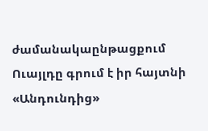ժամանակաընթացքում Ուայլդը գրում է իր հայտնի «Անդունդից»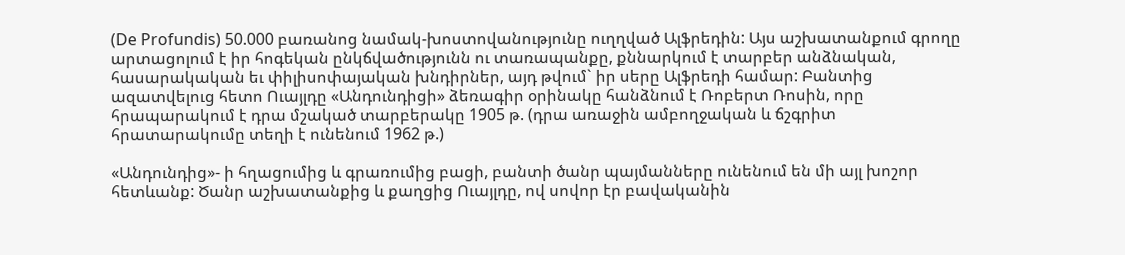(De Profundis) 50.000 բառանոց նամակ-խոստովանությունը ուղղված Ալֆրեդին: Այս աշխատանքում գրողը արտացոլում է իր հոգեկան ընկճվածությունն ու տառապանքը, քննարկում է տարբեր անձնական, հասարակական եւ փիլիսոփայական խնդիրներ, այդ թվում` իր սերը Ալֆրեդի համար: Բանտից ազատվելուց հետո Ուայլդը «Անդունդիցի» ձեռագիր օրինակը հանձնում է Ռոբերտ Ռոսին, որը հրապարակում է դրա մշակած տարբերակը 1905 թ. (դրա առաջին ամբողջական և ճշգրիտ հրատարակումը տեղի է ունենում 1962 թ.)

«Անդունդից»- ի հղացումից և գրառումից բացի, բանտի ծանր պայմանները ունենում են մի այլ խոշոր հետևանք: Ծանր աշխատանքից և քաղցից Ուայլդը, ով սովոր էր բավականին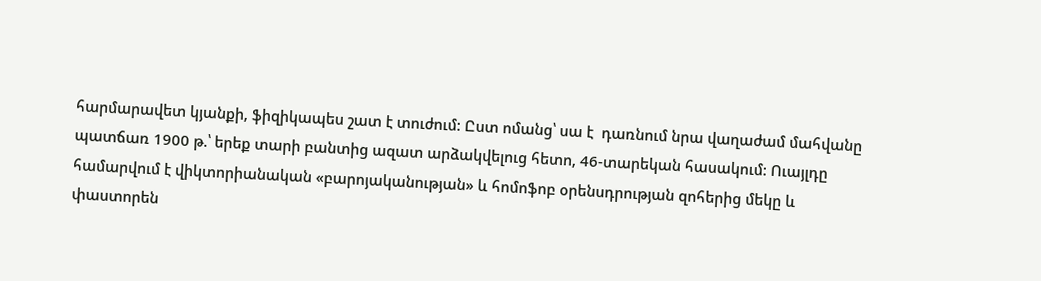հարմարավետ կյանքի, ֆիզիկապես շատ է տուժում: Ըստ ոմանց՝ սա է  դառնում նրա վաղաժամ մահվանը պատճառ 1900 թ.՝ երեք տարի բանտից ազատ արձակվելուց հետո, 46-տարեկան հասակում: Ուայլդը համարվում է վիկտորիանական «բարոյականության» և հոմոֆոբ օրենսդրության զոհերից մեկը և փաստորեն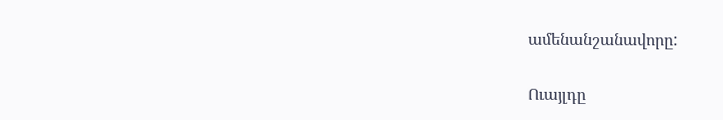ամենանշանավորը:

Ուայլդը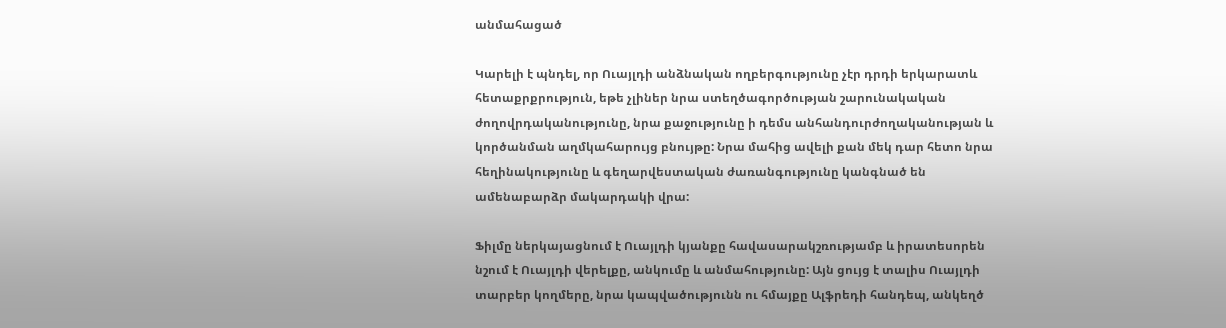անմահացած

Կարելի է պնդել, որ Ուայլդի անձնական ողբերգությունը չէր դրդի երկարատև հետաքրքրություն, եթե չլիներ նրա ստեղծագործության շարունակական ժողովրդականությունը, նրա քաջությունը ի դեմս անհանդուրժողականության և կործանման աղմկահարույց բնույթը: Նրա մահից ավելի քան մեկ դար հետո նրա հեղինակությունը և գեղարվեստական ժառանգությունը կանգնած են ամենաբարձր մակարդակի վրա:

Ֆիլմը ներկայացնում է Ուայլդի կյանքը հավասարակշռությամբ և իրատեսորեն նշում է Ուայլդի վերելքը, անկումը և անմահությունը: Այն ցույց է տալիս Ուայլդի տարբեր կողմերը, նրա կապվածությունն ու հմայքը Ալֆրեդի հանդեպ, անկեղծ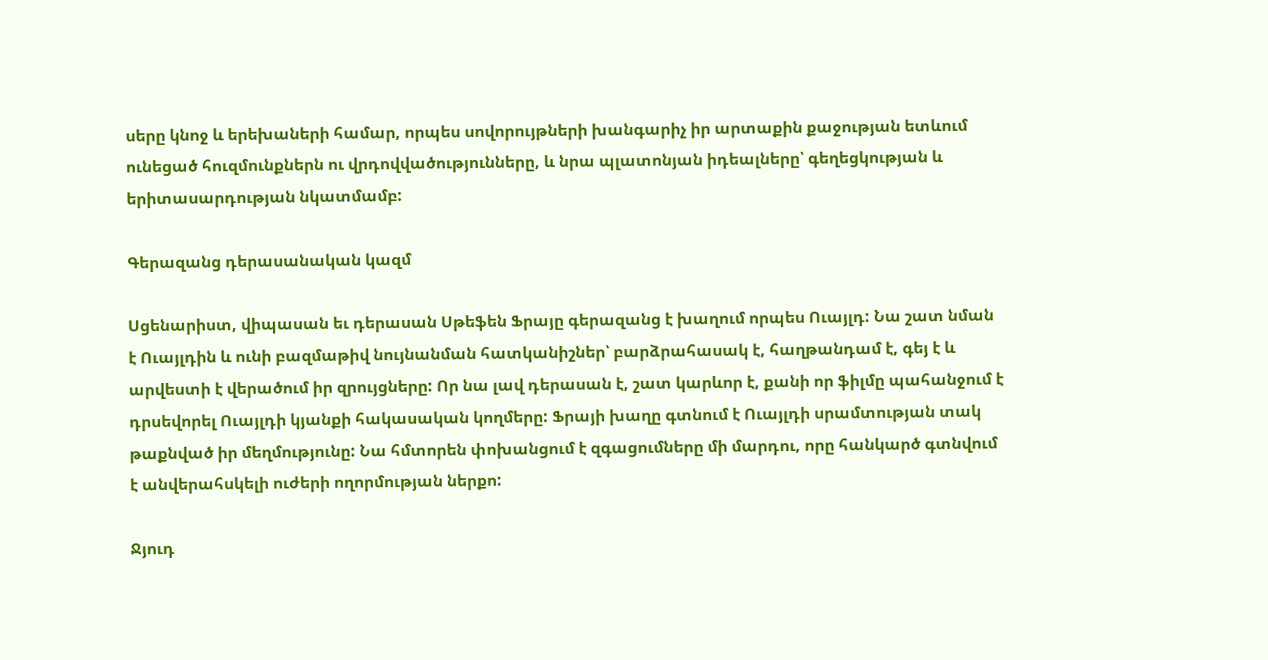սերը կնոջ և երեխաների համար, որպես սովորույթների խանգարիչ իր արտաքին քաջության ետևում ունեցած հուզմունքներն ու վրդովվածությունները, և նրա պլատոնյան իդեալները՝ գեղեցկության և երիտասարդության նկատմամբ:

Գերազանց դերասանական կազմ

Սցենարիստ, վիպասան եւ դերասան Սթեֆեն Ֆրայը գերազանց է խաղում որպես Ուայլդ: Նա շատ նման է Ուայլդին և ունի բազմաթիվ նույնանման հատկանիշներ՝ բարձրահասակ է, հաղթանդամ է, գեյ է և արվեստի է վերածում իր զրույցները: Որ նա լավ դերասան է, շատ կարևոր է, քանի որ ֆիլմը պահանջում է դրսեվորել Ուայլդի կյանքի հակասական կողմերը: Ֆրայի խաղը գտնում է Ուայլդի սրամտության տակ թաքնված իր մեղմությունը: Նա հմտորեն փոխանցում է զգացումները մի մարդու, որը հանկարծ գտնվում է անվերահսկելի ուժերի ողորմության ներքո:

Ջյուդ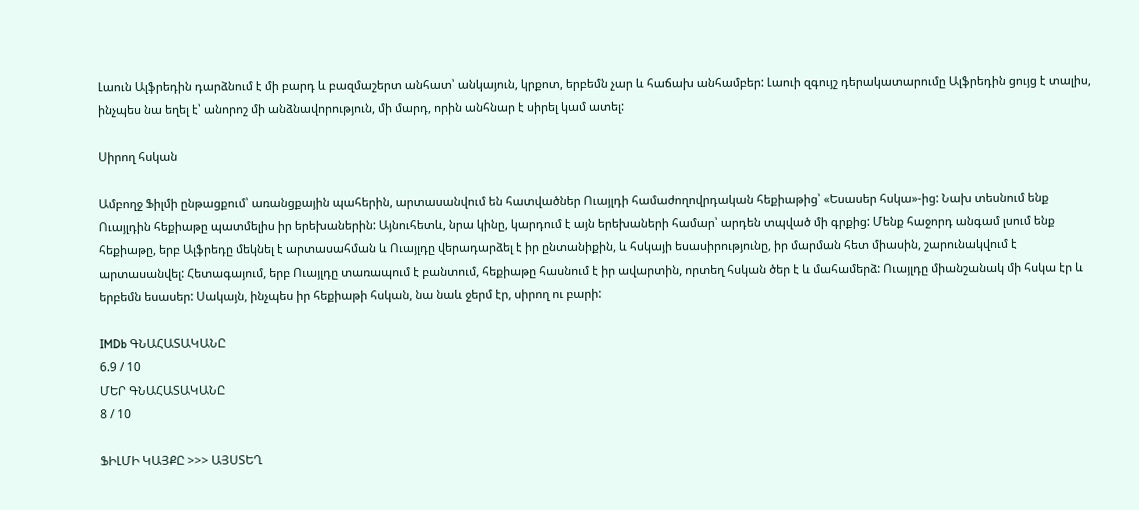Լաուն Ալֆրեդին դարձնում է մի բարդ և բազմաշերտ անհատ՝ անկայուն, կրքոտ, երբեմն չար և հաճախ անհամբեր: Լաուի զգույշ դերակատարումը Ալֆրեդին ցույց է տալիս, ինչպես նա եղել է՝ անորոշ մի անձնավորություն, մի մարդ, որին անհնար է սիրել կամ ատել:

Սիրող հսկան

Ամբողջ Ֆիլմի ընթացքում՝ առանցքային պահերին, արտասանվում են հատվածներ Ուայլդի համաժողովրդական հեքիաթից՝ «Եսասեր հսկա»-ից: Նախ տեսնում ենք Ուայլդին հեքիաթը պատմելիս իր երեխաներին: Այնուհետև, նրա կինը, կարդում է այն երեխաների համար՝ արդեն տպված մի գրքից: Մենք հաջորդ անգամ լսում ենք հեքիաթը, երբ Ալֆրեդը մեկնել է արտասահման և Ուայլդը վերադարձել է իր ընտանիքին, և հսկայի եսասիրությունը, իր մարման հետ միասին, շարունակվում է արտասանվել: Հետագայում, երբ Ուայլդը տառապում է բանտում, հեքիաթը հասնում է իր ավարտին, որտեղ հսկան ծեր է և մահամերձ: Ուայլդը միանշանակ մի հսկա էր և երբեմն եսասեր: Սակայն, ինչպես իր հեքիաթի հսկան, նա նաև ջերմ էր, սիրող ու բարի:

IMDb ԳՆԱՀԱՏԱԿԱՆԸ
6.9 / 10
ՄԵՐ ԳՆԱՀԱՏԱԿԱՆԸ
8 / 10

ՖԻԼՄԻ ԿԱՅՔԸ >>> ԱՅՍՏԵՂ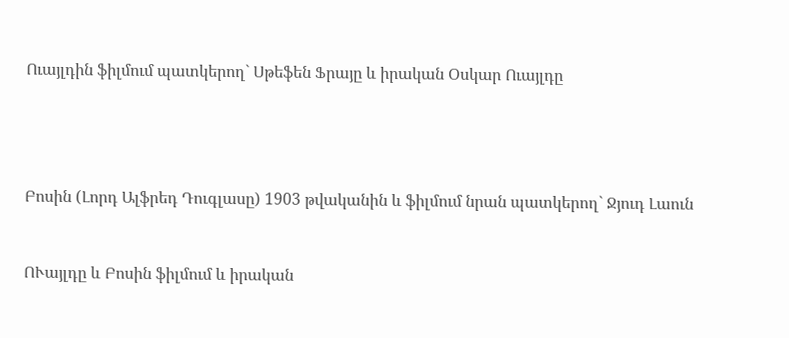Ուայլդին ֆիլմում պատկերող` Սթեֆեն Ֆրայը և իրական Օսկար Ուայլդը




Բոսին (Լորդ Ալֆրեդ Դուգլասը) 1903 թվականին և ֆիլմում նրան պատկերող` Ջյուդ Լաուն


ՈՒայլդը և Բոսին ֆիլմում և իրական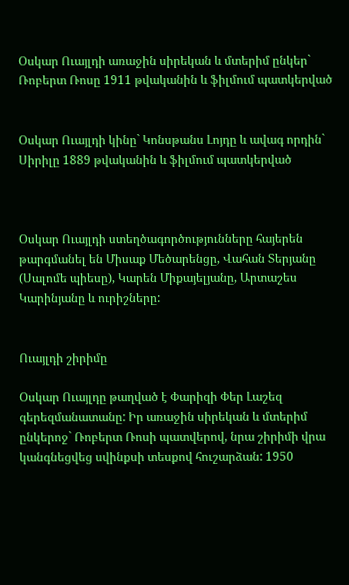Օսկար Ուայլդի առաջին սիրեկան և մտերիմ ընկեր` Ռոբերտ Ռոսը 1911 թվականին և ֆիլմում պատկերված


Օսկար Ուայլդի կինը` Կոնսթանս Լոյդը և ավագ որդին` Սիրիլը 1889 թվականին և ֆիլմում պատկերված



Օսկար Ուայլդի ստեղծագործությունները հայերեն թարգմանել են Միսաք Մեծարենցը, Վահան Տերյանը (Սալոմե պիեսը), Կարեն Միքայելյանը, Արտաշես Կարինյանը և ուրիշները:


Ուայլդի շիրիմը

Օսկար Ուայլդը թաղված է Փարիզի Փեր Լաշեզ գերեզմանատանը: Իր առաջին սիրեկան և մտերիմ ընկերոջ` Ռոբերտ Ռոսի պատվերով, նրա շիրիմի վրա կանգնեցվեց սվինքսի տեսքով հուշարձան: 1950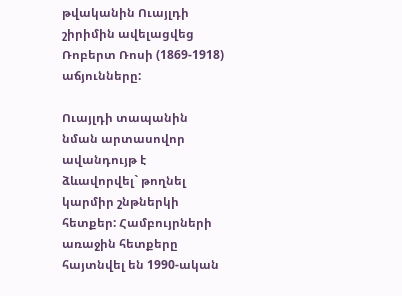թվականին Ուայլդի շիրիմին ավելացվեց Ռոբերտ Ռոսի (1869-1918) աճյունները:

Ուայլդի տապանին նման արտասովոր ավանդույթ է ձևավորվել` թողնել կարմիր շնթներկի հետքեր: Համբույրների առաջին հետքերը հայտնվել են 1990-ական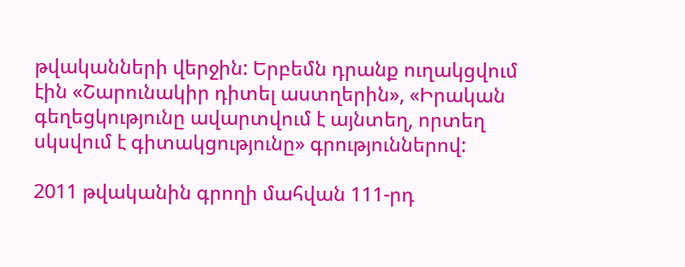թվականների վերջին: Երբեմն դրանք ուղակցվում էին «Շարունակիր դիտել աստղերին», «Իրական գեղեցկությունը ավարտվում է այնտեղ, որտեղ սկսվում է գիտակցությունը» գրություններով:

2011 թվականին գրողի մահվան 111-րդ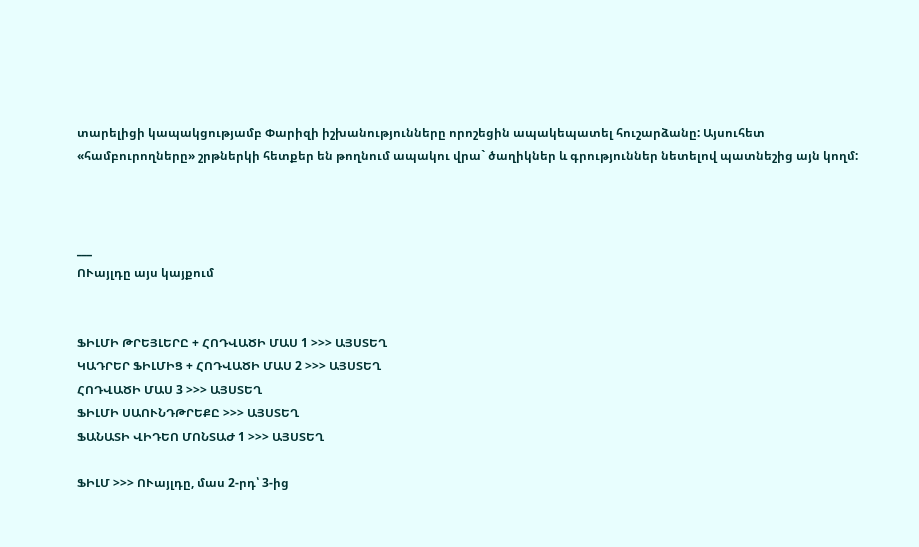տարելիցի կապակցությամբ Փարիզի իշխանությունները որոշեցին ապակեպատել հուշարձանը: Այսուհետ «համբուրողները» շրթներկի հետքեր են թողնում ապակու վրա` ծաղիկներ և գրություններ նետելով պատնեշից այն կողմ:



___
ՈՒայլդը այս կայքում


ՖԻԼՄԻ ԹՐԵՅԼԵՐԸ + ՀՈԴՎԱԾԻ ՄԱՍ 1 >>> ԱՅՍՏԵՂ
ԿԱԴՐԵՐ ՖԻԼՄԻՑ + ՀՈԴՎԱԾԻ ՄԱՍ 2 >>> ԱՅՍՏԵՂ
ՀՈԴՎԱԾԻ ՄԱՍ 3 >>> ԱՅՍՏԵՂ
ՖԻԼՄԻ ՍԱՈՒՆԴԹՐԵՔԸ >>> ԱՅՍՏԵՂ
ՖԱՆԱՏԻ ՎԻԴԵՈ ՄՈՆՏԱԺ 1 >>> ԱՅՍՏԵՂ

ՖԻԼՄ >>> ՈՒայլդը, մաս 2-րդ՝ 3-ից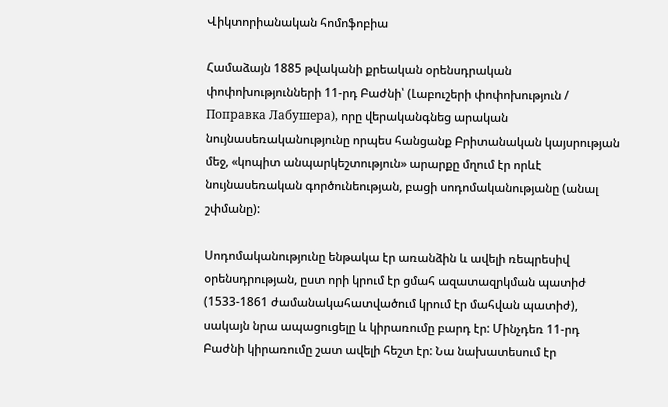Վիկտորիանական հոմոֆոբիա

Համաձայն 1885 թվականի քրեական օրենսդրական փոփոխությունների 11-րդ Բաժնի՝ (Լաբուշերի փոփոխություն / Поправка Лабушера), որը վերականգնեց արական նույնասեռականությունը որպես հանցանք Բրիտանական կայսրության մեջ, «կոպիտ անպարկեշտություն» արարքը մղում էր որևէ նույնասեռական գործունեության, բացի սոդոմականությանը (անալ շփմանը):

Սոդոմականությունը ենթակա էր առանձին և ավելի ռեպրեսիվ օրենսդրության, ըստ որի կրում էր ցմահ ազատազրկման պատիժ (1533-1861 ժամանակահատվածում կրում էր մահվան պատիժ), սակայն նրա ապացուցելը և կիրառումը բարդ էր: Մինչդեռ 11-րդ Բաժնի կիրառումը շատ ավելի հեշտ էր: Նա նախատեսում էր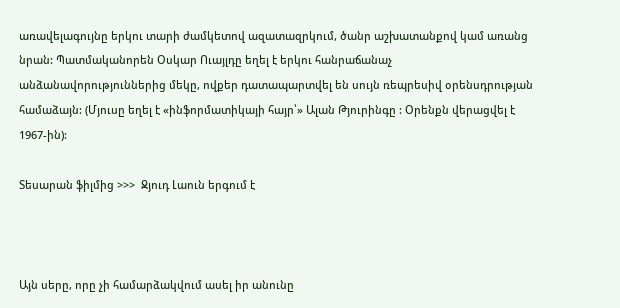առավելագույնը երկու տարի ժամկետով ազատազրկում, ծանր աշխատանքով կամ առանց նրան: Պատմականորեն Օսկար Ուայլդը եղել է երկու հանրաճանաչ անձանավորություններից մեկը, ովքեր դատապարտվել են սույն ռեպրեսիվ օրենսդրության համաձայն: (Մյուսը եղել է «ինֆորմատիկայի հայր՝» Ալան Թյուրինգը : Օրենքն վերացվել է 1967-ին):

Տեսարան ֆիլմից >>>  Ջյուդ Լաուն երգում է



Այն սերը, որը չի համարձակվում ասել իր անունը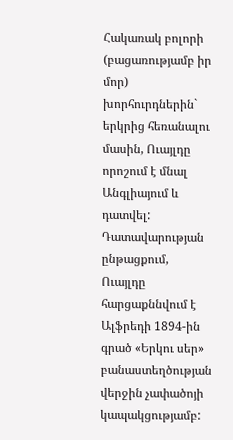Հակառակ բոլորի (բացառությամբ իր մոր) խորհուրդներին` երկրից հեռանալու մասին, Ուայլդը որոշում է մնալ Անգլիայում և դատվել: Դատավարության ընթացքում, Ուայլդը հարցաքննվում է Ալֆրեդի 1894-ին գրած «Երկու սեր» բանաստեղծության վերջին չափածոյի կապակցությամբ: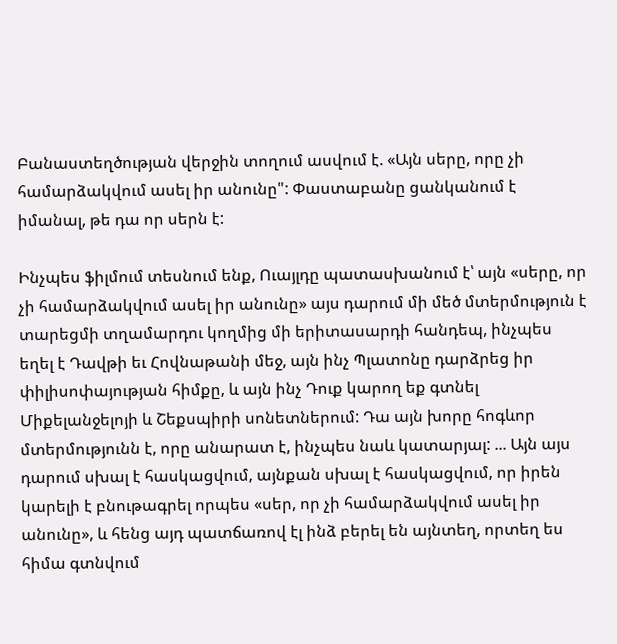Բանաստեղծության վերջին տողում ասվում է. «Այն սերը, որը չի համարձակվում ասել իր անունը": Փաստաբանը ցանկանում է իմանալ, թե դա որ սերն է:

Ինչպես ֆիլմում տեսնում ենք, Ուայլդը պատասխանում է՝ այն «սերը, որ չի համարձակվում ասել իր անունը» այս դարում մի մեծ մտերմություն է տարեցմի տղամարդու կողմից մի երիտասարդի հանդեպ, ինչպես եղել է Դավթի եւ Հովնաթանի մեջ, այն ինչ Պլատոնը դարձրեց իր փիլիսոփայության հիմքը, և այն ինչ Դուք կարող եք գտնել Միքելանջելոյի և Շեքսպիրի սոնետներում: Դա այն խորը հոգևոր մտերմությունն է, որը անարատ է, ինչպես նաև կատարյալ: ... Այն այս դարում սխալ է հասկացվում, այնքան սխալ է հասկացվում, որ իրեն կարելի է բնութագրել որպես «սեր, որ չի համարձակվում ասել իր անունը», և հենց այդ պատճառով էլ ինձ բերել են այնտեղ, որտեղ ես հիմա գտնվում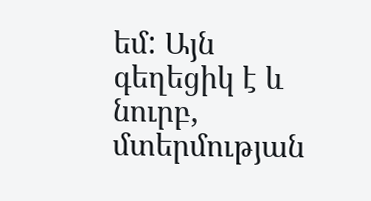եմ: Այն գեղեցիկ է և նուրբ, մտերմության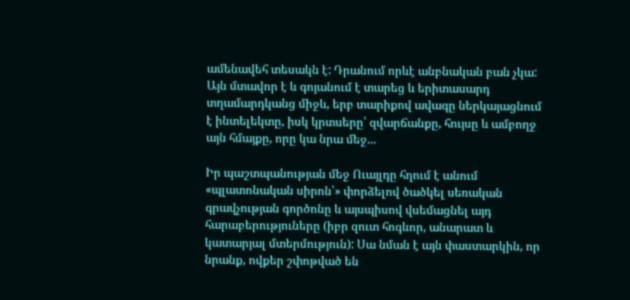ամենավեհ տեսակն է: Դրանում որևէ անբնական բան չկա: Այն մտավոր է և գոյանում է տարեց և երիտասարդ տղամարդկանց միջև, երբ տարիքով ավագը ներկայացնում է ինտելեկտը, իսկ կրտսերը՝ զվարճանքը, հույսը և ամբողջ այն հմայքը, որը կա նրա մեջ...

Իր պաշտպանության մեջ Ուայլդը հղում է անում «պլատոնական սիրոն՝» փորձելով ծածկել սեռական գրավչության գործոնը և այսպիսով վսեմացնել այդ հարաբերություները (իբր զուտ հոգևոր, անարատ և կատարյալ մտերմություն): Սա նման է այն փաստարկին, որ նրանք, ովքեր շփոթված են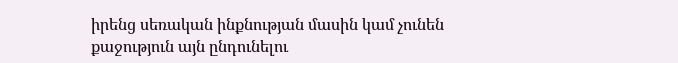իրենց սեռական ինքնության մասին կամ չունեն քաջություն այն ընդունելու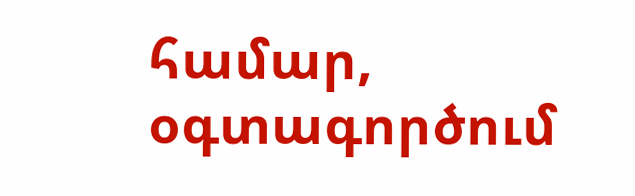համար, օգտագործում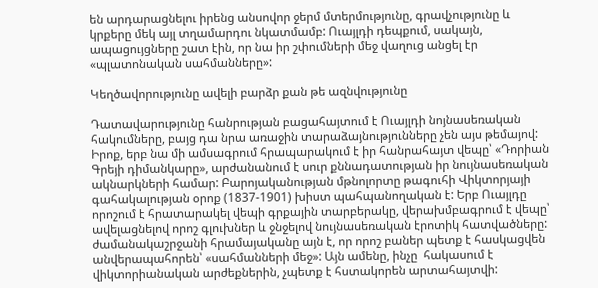են արդարացնելու իրենց անսովոր ջերմ մտերմությունը, գրավչությունը և կրքերը մեկ այլ տղամարդու նկատմամբ: Ուայլդի դեպքում, սակայն, ապացույցները շատ էին, որ նա իր շփումների մեջ վաղուց անցել էր «պլատոնական սահմանները»:

Կեղծավորությունը ավելի բարձր քան թե ազնվությունը

Դատավարությունը հանրության բացահայտում է Ուայլդի նոյնասեռական հակումները, բայց դա նրա առաջին տարաձայնությունները չեն այս թեմայով: Իրոք, երբ նա մի ամսագրում հրապարակում է իր հանրահայտ վեպը՝ «Դորիան Գրեյի դիմանկարը», արժանանում է սուր քննադատության իր նույնասեռական ակնարկների համար: Բարոյականության մթնոլորտը թագուհի Վիկտորյայի գահակալության օրոք (1837-1901) խիստ պահպանողական է: Երբ Ուայլդը որոշում է հրատարակել վեպի գրքային տարբերակը, վերախմբագրում է վեպը՝ ավելացնելով որոշ գլուխներ և ջնջելով նույնասեռական էրոտիկ հատվածները: ժամանակաշրջանի հրամայականը այն է, որ որոշ բաներ պետք է հասկացվեն անվերապահորեն՝ «սահմանների մեջ»: Այն ամենը, ինչը  հակասում է վիկտորիանական արժեքներին, չպետք է հստակորեն արտահայտվի: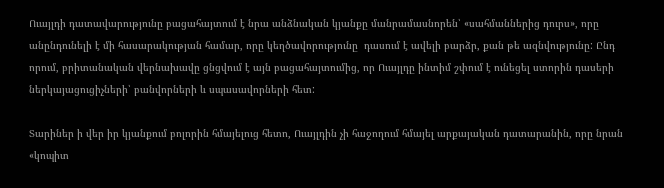Ուայլդի դատավարությունը բացահայտում է նրա անձնական կյանքը մանրամասնորեն՝ «սահմաններից դուրս», որը անընդունելի է մի հասարակության համար, որը կեղծավորությունը  դասում է ավելի բարձր, քան թե ազնվությունը: Ընդ որում, բրիտանական վերնախավը ցնցվում է այն բացահայտումից, որ Ուայլդը ինտիմ շփում է ունեցել ստորին դասերի ներկայացուցիչների՝ բանվորների և սպասավորների հետ:

Տարիներ ի վեր իր կյանքում բոլորին հմայելուց հետո, Ուայլդին չի հաջողում հմայել արքայական դատարանին, որը նրան «կոպիտ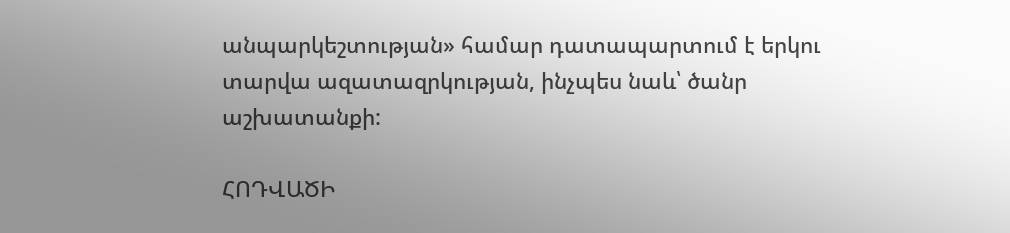անպարկեշտության» համար դատապարտում է երկու տարվա ազատազրկության, ինչպես նաև՝ ծանր աշխատանքի:

ՀՈԴՎԱԾԻ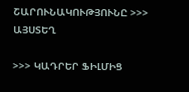ՇԱՐՈՒՆԱԿՈՒԹՅՈՒՆԸ >>> ԱՅՍՏԵՂ

>>> ԿԱԴՐԵՐ ՖԻԼՄԻՑ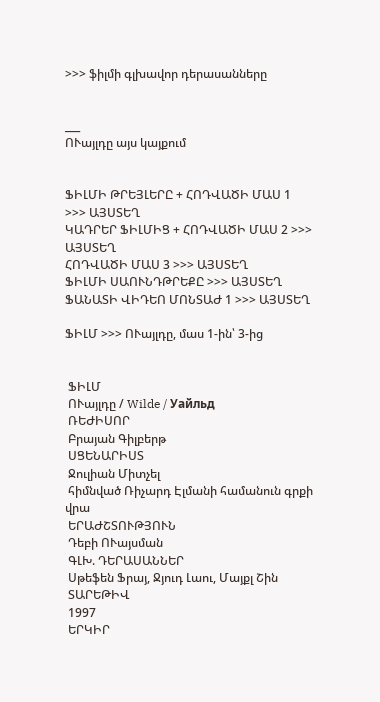>>> ֆիլմի գլխավոր դերասանները


___
ՈՒայլդը այս կայքում


ՖԻԼՄԻ ԹՐԵՅԼԵՐԸ + ՀՈԴՎԱԾԻ ՄԱՍ 1 >>> ԱՅՍՏԵՂ
ԿԱԴՐԵՐ ՖԻԼՄԻՑ + ՀՈԴՎԱԾԻ ՄԱՍ 2 >>> ԱՅՍՏԵՂ
ՀՈԴՎԱԾԻ ՄԱՍ 3 >>> ԱՅՍՏԵՂ
ՖԻԼՄԻ ՍԱՈՒՆԴԹՐԵՔԸ >>> ԱՅՍՏԵՂ
ՖԱՆԱՏԻ ՎԻԴԵՈ ՄՈՆՏԱԺ 1 >>> ԱՅՍՏԵՂ

ՖԻԼՄ >>> ՈՒայլդը, մաս 1-ին՝ 3-ից


 ՖԻԼՄ
 ՈՒայլդը / Wilde / Уайльд
 ՌԵԺԻՍՈՐ
 Բրայան Գիլբերթ
 ՍՑԵՆԱՐԻՍՏ
 Ջուլիան Միտչել
 հիմնված Ռիչարդ Էլմանի համանուն գրքի վրա
 ԵՐԱԺՇՏՈՒԹՅՈՒՆ
 Դեբի ՈՒայսման
 ԳԼԽ. ԴԵՐԱՍԱՆՆԵՐ
 Սթեֆեն Ֆրայ, Ջյուդ Լաու, Մայքլ Շին
 ՏԱՐԵԹԻՎ
 1997
 ԵՐԿԻՐ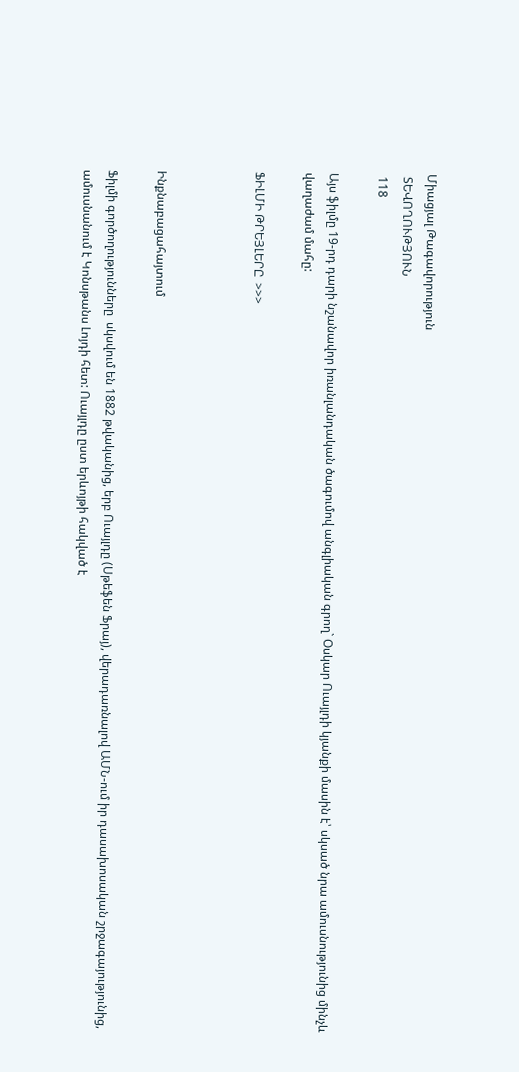Միացյալ Թագավորություն
 ՏԵՎՈՂՈՒԹՅՈՒՆ
 118

Այս ֆիլմը 19-րդ դարի նշանավոր իռանլանդական ծագումով անգլիական գրող` Օսկար Ուայլդի կյանքի մասին է՝ սկսած նրա ամուսնությունից մինչև վաղաժամ մահը:

ՖԻԼՄԻ ԹՐԵՅԼԵՐԸ  >>>



Ինքնաբացահայտում

Ֆիլմի գործողությունները  սկսվում են 1882 թվականից, երբ Ուայլդը (Սթեֆեն Ֆրայ), վերադառնալով ԱՄՆ-ում իր դասախոսական շրջագայությունից, ամուսնանում է Կոնսթանս Լոյդի հետ: Ուայլդը ըստ երևոյթի հակված է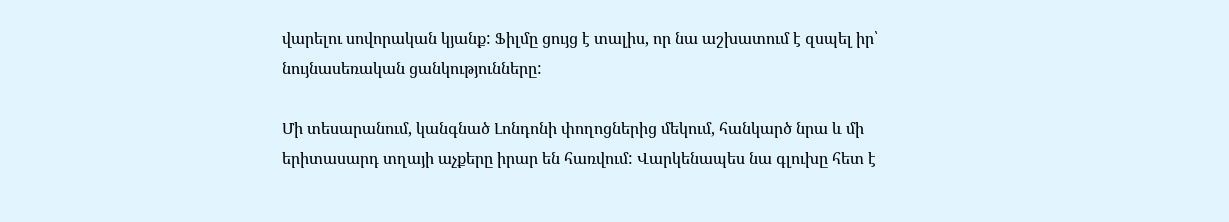վարելու սովորական կյանք: Ֆիլմը ցույց է տալիս, որ նա աշխատում է զսպել իր՝ նույնասեռական ցանկությունները:

Մի տեսարանում, կանգնած Լոնդոնի փողոցներից մեկում, հանկարծ նրա և մի երիտասարդ տղայի աչքերը իրար են հառվում: Վարկենապես նա գլուխը հետ է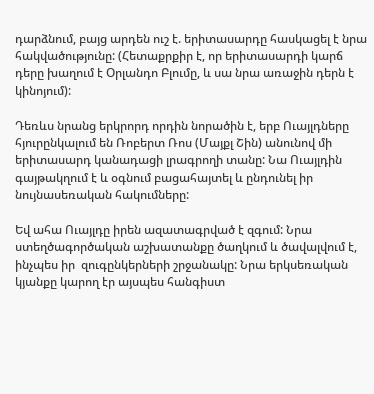դարձնում, բայց արդեն ուշ է. երիտասարդը հասկացել է նրա հակվածությունը: (Հետաքրքիր է, որ երիտասարդի կարճ դերը խաղում է Օրլանդո Բլումը, և սա նրա առաջին դերն է կինոյում):

Դեռևս նրանց երկրորդ որդին նորածին է, երբ Ուայլդները հյուրընկալում են Ռոբերտ Ռոս (Մայքլ Շին) անունով մի երիտասարդ կանադացի լրագրողի տանը: Նա Ուայլդին գայթակղում է և օգնում բացահայտել և ընդունել իր նույնասեռական հակումները:

Եվ ահա Ուայլդը իրեն ազատագրված է զգում: Նրա ստեղծագործական աշխատանքը ծաղկում և ծավալվում է, ինչպես իր  զուգընկերների շրջանակը: Նրա երկսեռական կյանքը կարող էր այսպես հանգիստ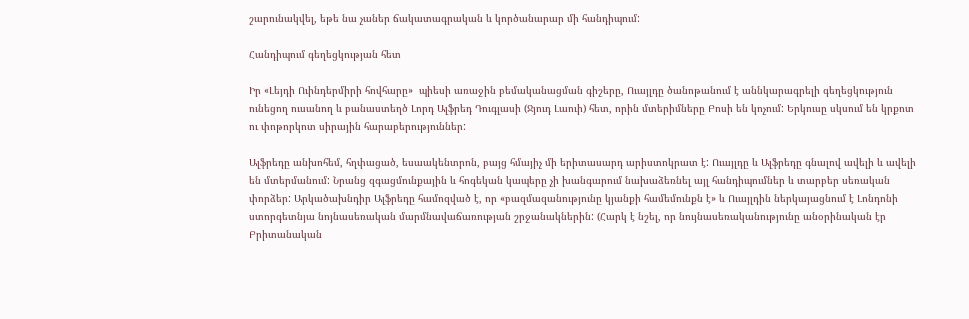շարունակվել, եթե նա չաներ ճակատագրական և կործանարար մի հանդիպում:

Հանդիպում գեղեցկության հետ

Իր «Լեյդի Ուինդերմիրի հովհարը»  պիեսի առաջին բեմականացման գիշերը, Ուայլդը ծանոթանում է աննկարագրելի գեղեցկություն ունեցող ուսանող և բանաստեղծ Լորդ Ալֆրեդ Դուգլասի (Ջյուդ Լաուի) հետ, որին մտերիմները Բոսի են կոչում: Երկուսը սկսում են կրքոտ ու փոթորկոտ սիրային հարաբերություններ:

Ալֆրեդը անխոհեմ, հղփացած, եսաակենտրոն, բայց հմայիչ մի երիտասարդ արիստոկրատ է: Ուայլդը և Ալֆրեդը գնալով ավելի և ավելի են մտերմանում: Նրանց զգացմունքային և հոգեկան կապերը չի խանգարում նախաձեռնել այլ հանդիպումներ և տարբեր սեռական փորձեր: Արկածախնդիր Ալֆրեդը համոզված է, որ «բազմազանությունը կյանքի համեմունքն է» և Ուայլդին ներկայացնում է Լոնդոնի ստորգետնյա նոյնասեռական մարմնավաճառության շրջանակներին: (Հարկ է նշել, որ նույնասեռականությունը անօրինական էր Բրիտանական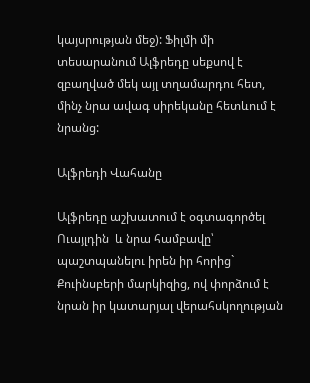կայսրության մեջ): Ֆիլմի մի տեսարանում Ալֆրեդը սեքսով է զբաղված մեկ այլ տղամարդու հետ, մինչ նրա ավագ սիրեկանը հետևում է նրանց:

Ալֆրեդի Վահանը

Ալֆրեդը աշխատում է օգտագործել Ուայլդին  և նրա համբավը՝ պաշտպանելու իրեն իր հորից` Քուինսբերի մարկիզից, ով փորձում է նրան իր կատարյալ վերահսկողության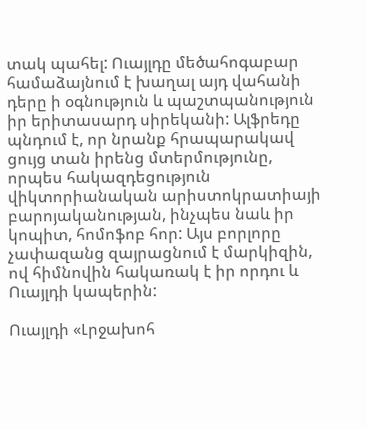տակ պահել: Ուայլդը մեծահոգաբար համաձայնում է խաղալ այդ վահանի դերը ի օգնություն և պաշտպանություն իր երիտասարդ սիրեկանի: Ալֆրեդը պնդում է, որ նրանք հրապարակավ ցույց տան իրենց մտերմությունը, որպես հակազդեցություն վիկտորիանական արիստոկրատիայի բարոյականության, ինչպես նաև իր կոպիտ, հոմոֆոբ հոր: Այս բորլորը չափազանց զայրացնում է մարկիզին, ով հիմնովին հակառակ է իր որդու և Ուայլդի կապերին:

Ուայլդի «Լրջախոհ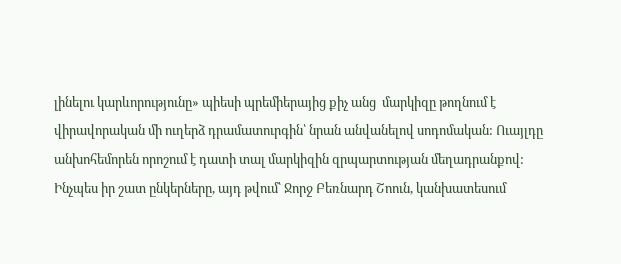լինելու կարևորությունը» պիեսի պրեմիերայից քիչ անց  մարկիզը թողնում է վիրավորական մի ուղերձ դրամատուրգին՝ նրան անվանելով սոդոմական: Ուայլդը անխոհեմորեն որոշում է դատի տալ մարկիզին զրպարտության մեղադրանքով: Ինչպես իր շատ ընկերները, այդ թվում՝ Ջորջ Բեռնարդ Շոուն, կանխատեսում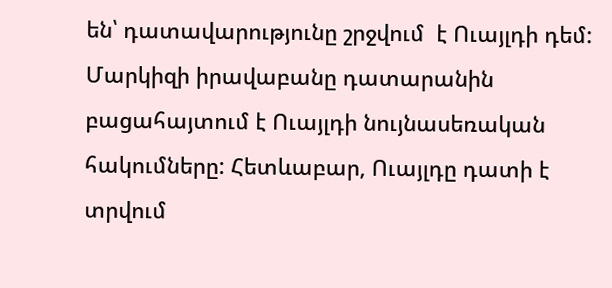են՝ դատավարությունը շրջվում  է Ուայլդի դեմ: Մարկիզի իրավաբանը դատարանին բացահայտում է Ուայլդի նույնասեռական հակումները: Հետևաբար, Ուայլդը դատի է տրվում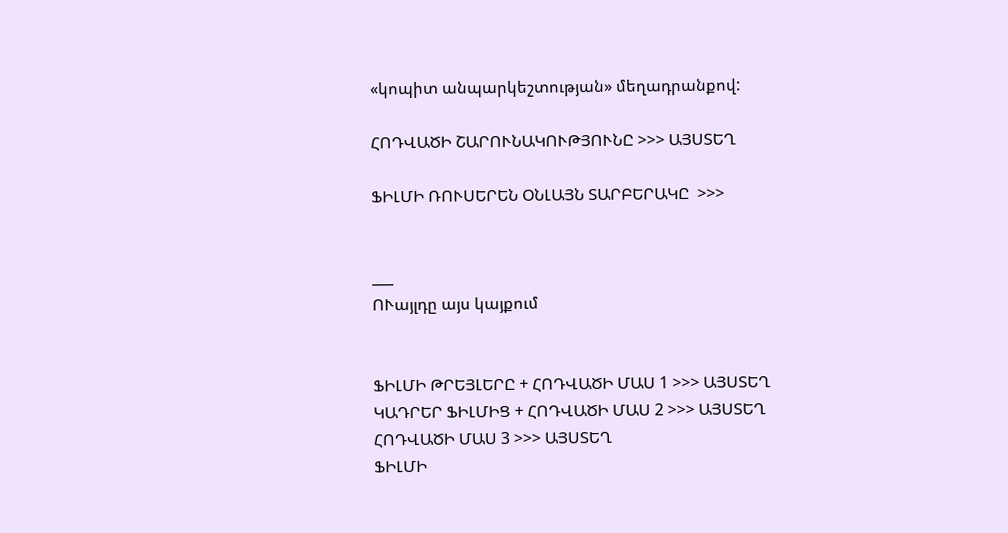«կոպիտ անպարկեշտության» մեղադրանքով:

ՀՈԴՎԱԾԻ ՇԱՐՈՒՆԱԿՈՒԹՅՈՒՆԸ >>> ԱՅՍՏԵՂ

ՖԻԼՄԻ ՌՈՒՍԵՐԵՆ ՕՆԼԱՅՆ ՏԱՐԲԵՐԱԿԸ  >>>


___
ՈՒայլդը այս կայքում


ՖԻԼՄԻ ԹՐԵՅԼԵՐԸ + ՀՈԴՎԱԾԻ ՄԱՍ 1 >>> ԱՅՍՏԵՂ
ԿԱԴՐԵՐ ՖԻԼՄԻՑ + ՀՈԴՎԱԾԻ ՄԱՍ 2 >>> ԱՅՍՏԵՂ
ՀՈԴՎԱԾԻ ՄԱՍ 3 >>> ԱՅՍՏԵՂ
ՖԻԼՄԻ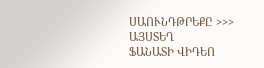ՍԱՈՒՆԴԹՐԵՔԸ >>> ԱՅՍՏԵՂ
ՖԱՆԱՏԻ ՎԻԴԵՈ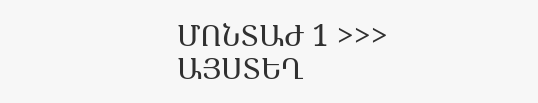ՄՈՆՏԱԺ 1 >>> ԱՅՍՏԵՂ